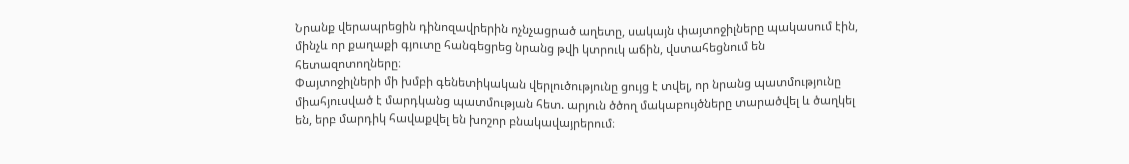Նրանք վերապրեցին դինոզավրերին ոչնչացրած աղետը, սակայն փայտոջիլները պակասում էին, մինչև որ քաղաքի գյուտը հանգեցրեց նրանց թվի կտրուկ աճին, վստահեցնում են հետազոտողները։
Փայտոջիլների մի խմբի գենետիկական վերլուծությունը ցույց է տվել, որ նրանց պատմությունը միահյուսված է մարդկանց պատմության հետ. արյուն ծծող մակաբույծները տարածվել և ծաղկել են, երբ մարդիկ հավաքվել են խոշոր բնակավայրերում։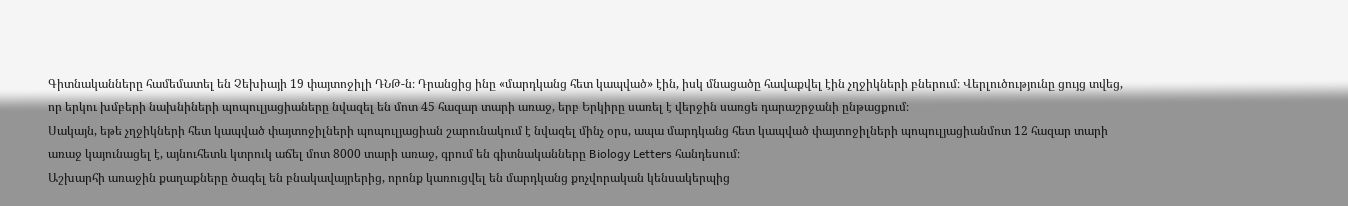Գիտնականները համեմատել են Չեխիայի 19 փայտոջիլի ԴՆԹ-ն։ Դրանցից ինը «մարդկանց հետ կապված» էին, իսկ մնացածը հավաքվել էին չղջիկների բներում։ Վերլուծությունը ցույց տվեց, որ երկու խմբերի նախնիների պոպուլյացիաները նվազել են մոտ 45 հազար տարի առաջ, երբ Երկիրը սառել է վերջին սառցե դարաշրջանի ընթացքում։
Սակայն, եթե չղջիկների հետ կապված փայտոջիլների պոպուլյացիան շարունակում է նվազել մինչ օրս, ապա մարդկանց հետ կապված փայտոջիլների պոպուլյացիանմոտ 12 հազար տարի առաջ կայունացել է, այնուհետև կտրուկ աճել մոտ 8000 տարի առաջ, գրում են գիտնականները Biology Letters հանդեսում։
Աշխարհի առաջին քաղաքները ծագել են բնակավայրերից, որոնք կառուցվել են մարդկանց քոչվորական կենսակերպից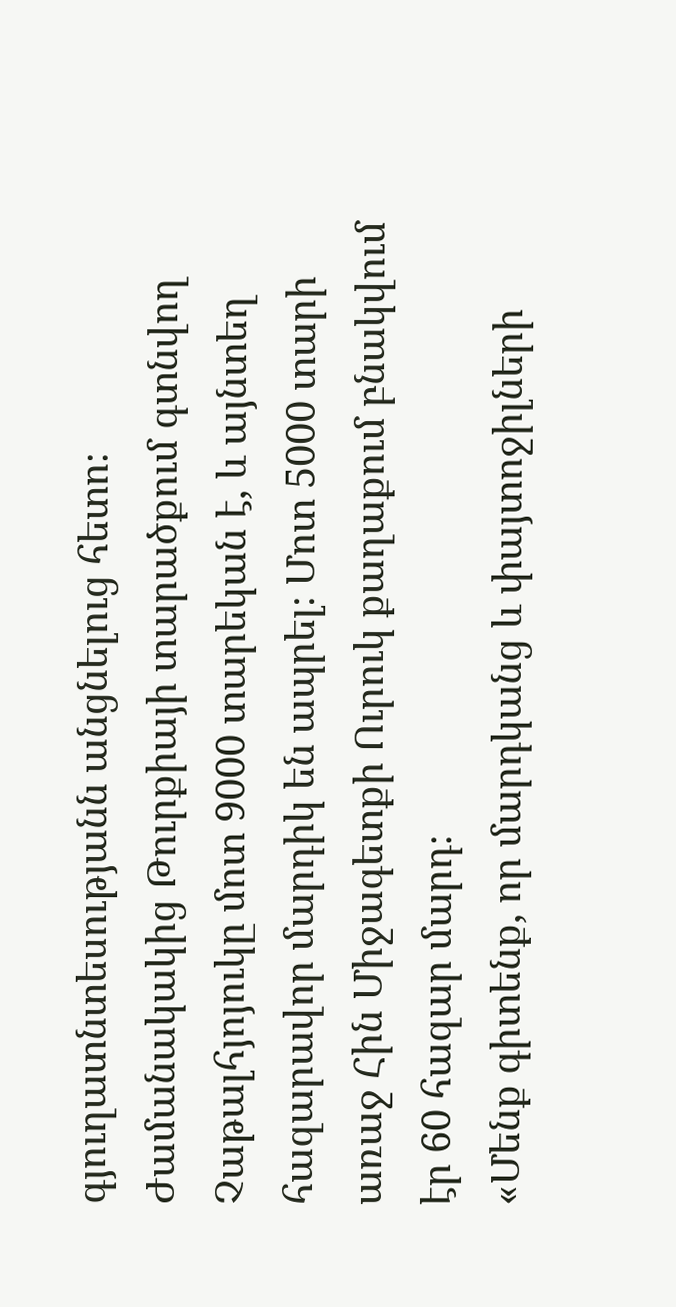գյուղատնտեսությանն անցնելուց հետո։ Ժամանակակից Թուրքիայի տարածքում գտնվող Չաթալհյոյուկը մոտ 9000 տարեկան է, և այնտեղ հազարավոր մարդիկ են ապրել։ Մոտ 5000 տարի առաջ Հին Միջագետքի Ուրուկ քաղաքում բնակվում էր 60 հազար մարդ։
«Մենք գիտենք, որ մարդկանց և փայտոջիլների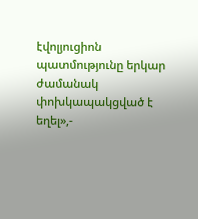էվոլյուցիոն պատմությունը երկար ժամանակ փոխկապակցված է եղել»,-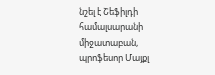նշել է Շեֆիլդի համալսարանի միջատաբան, պրոֆեսոր Մայքլ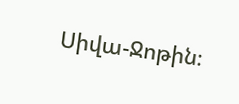Սիվա-Ջոթին։